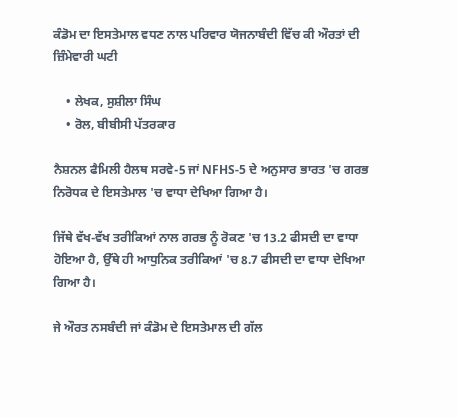ਕੰਡੋਮ ਦਾ ਇਸਤੇਮਾਲ ਵਧਣ ਨਾਲ ਪਰਿਵਾਰ ਯੋਜਨਾਬੰਦੀ ਵਿੱਚ ਕੀ ਔਰਤਾਂ ਦੀ ਜ਼ਿੰਮੇਵਾਰੀ ਘਟੀ

    • ਲੇਖਕ, ਸੁਸ਼ੀਲਾ ਸਿੰਘ
    • ਰੋਲ, ਬੀਬੀਸੀ ਪੱਤਰਕਾਰ

ਨੈਸ਼ਨਲ ਫੈਮਿਲੀ ਹੈਲਥ ਸਰਵੇ-5 ਜਾਂ NFHS-5 ਦੇ ਅਨੁਸਾਰ ਭਾਰਤ 'ਚ ਗਰਭ ਨਿਰੋਧਕ ਦੇ ਇਸਤੇਮਾਲ 'ਚ ਵਾਧਾ ਦੇਖਿਆ ਗਿਆ ਹੈ।

ਜਿੱਥੇ ਵੱਖ-ਵੱਖ ਤਰੀਕਿਆਂ ਨਾਲ ਗਰਭ ਨੂੰ ਰੋਕਣ 'ਚ 13.2 ਫੀਸਦੀ ਦਾ ਵਾਧਾ ਹੋਇਆ ਹੈ, ਉੱਥੇ ਹੀ ਆਧੁਨਿਕ ਤਰੀਕਿਆਂ 'ਚ 8.7 ਫੀਸਦੀ ਦਾ ਵਾਧਾ ਦੇਖਿਆ ਗਿਆ ਹੈ।

ਜੇ ਔਰਤ ਨਸਬੰਦੀ ਜਾਂ ਕੰਡੋਮ ਦੇ ਇਸਤੇਮਾਲ ਦੀ ਗੱਲ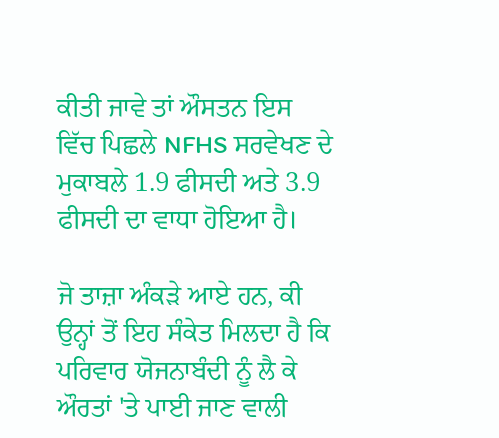ਕੀਤੀ ਜਾਵੇ ਤਾਂ ਔਸਤਨ ਇਸ ਵਿੱਚ ਪਿਛਲੇ NFHS ਸਰਵੇਖਣ ਦੇ ਮੁਕਾਬਲੇ 1.9 ਫੀਸਦੀ ਅਤੇ 3.9 ਫੀਸਦੀ ਦਾ ਵਾਧਾ ਹੋਇਆ ਹੈ।

ਜੋ ਤਾਜ਼ਾ ਅੰਕੜੇ ਆਏ ਹਨ, ਕੀ ਉਨ੍ਹਾਂ ਤੋਂ ਇਹ ਸੰਕੇਤ ਮਿਲਦਾ ਹੈ ਕਿ ਪਰਿਵਾਰ ਯੋਜਨਾਬੰਦੀ ਨੂੰ ਲੈ ਕੇ ਔਰਤਾਂ 'ਤੇ ਪਾਈ ਜਾਣ ਵਾਲੀ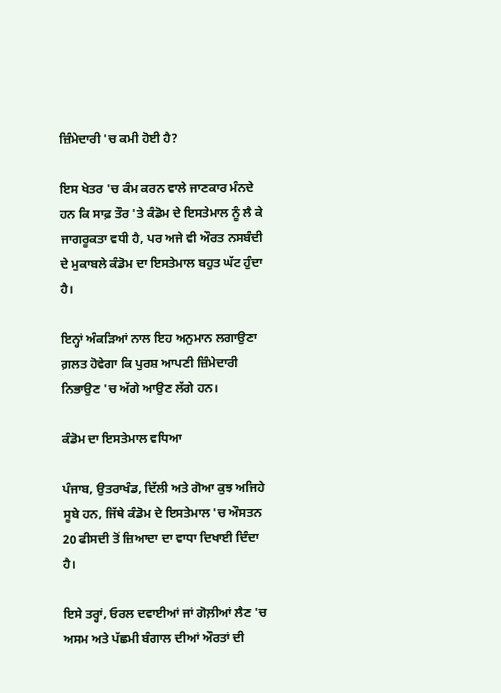ਜ਼ਿੰਮੇਦਾਰੀ 'ਚ ਕਮੀ ਹੋਈ ਹੈ?

ਇਸ ਖੇਤਰ 'ਚ ਕੰਮ ਕਰਨ ਵਾਲੇ ਜਾਣਕਾਰ ਮੰਨਦੇ ਹਨ ਕਿ ਸਾਫ਼ ਤੌਰ 'ਤੇ ਕੰਡੋਮ ਦੇ ਇਸਤੇਮਾਲ ਨੂੰ ਲੈ ਕੇ ਜਾਗਰੂਕਤਾ ਵਧੀ ਹੈ, ਪਰ ਅਜੇ ਵੀ ਔਰਤ ਨਸਬੰਦੀ ਦੇ ਮੁਕਾਬਲੇ ਕੰਡੋਮ ਦਾ ਇਸਤੇਮਾਲ ਬਹੁਤ ਘੱਟ ਹੁੰਦਾ ਹੈ।

ਇਨ੍ਹਾਂ ਅੰਕੜਿਆਂ ਨਾਲ ਇਹ ਅਨੁਮਾਨ ਲਗਾਉਣਾ ਗ਼ਲਤ ਹੋਵੇਗਾ ਕਿ ਪੁਰਸ਼ ਆਪਣੀ ਜ਼ਿੰਮੇਦਾਰੀ ਨਿਭਾਉਣ 'ਚ ਅੱਗੇ ਆਉਣ ਲੱਗੇ ਹਨ।

ਕੰਡੋਮ ਦਾ ਇਸਤੇਮਾਲ ਵਧਿਆ

ਪੰਜਾਬ, ਉਤਰਾਖੰਡ, ਦਿੱਲੀ ਅਤੇ ਗੋਆ ਕੁਝ ਅਜਿਹੇ ਸੂਬੇ ਹਨ, ਜਿੱਥੇ ਕੰਡੋਮ ਦੇ ਇਸਤੇਮਾਲ 'ਚ ਔਸਤਨ 20 ਫੀਸਦੀ ਤੋਂ ਜ਼ਿਆਦਾ ਦਾ ਵਾਧਾ ਦਿਖਾਈ ਦਿੰਦਾ ਹੈ।

ਇਸੇ ਤਰ੍ਹਾਂ, ਓਰਲ ਦਵਾਈਆਂ ਜਾਂ ਗੋਲ਼ੀਆਂ ਲੈਣ 'ਚ ਅਸਮ ਅਤੇ ਪੱਛਮੀ ਬੰਗਾਲ ਦੀਆਂ ਔਰਤਾਂ ਦੀ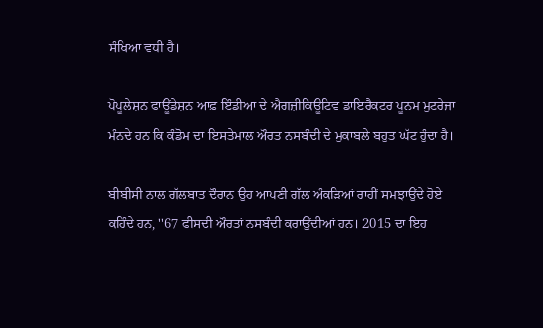ਸੰਖਿਆ ਵਧੀ ਹੈ।

ਪੋਪੂਲੇਸ਼ਨ ਫਾਊਂਡੇਸ਼ਨ ਆਫ਼ ਇੰਡੀਆ ਦੇ ਐਗਜ਼ੀਕਿਊਟਿਵ ਡਾਇਰੈਕਟਰ ਪੂਨਮ ਮੁਟਰੇਜਾ ਮੰਨਦੇ ਹਨ ਕਿ ਕੰਡੋਮ ਦਾ ਇਸਤੇਮਾਲ ਔਰਤ ਨਸਬੰਦੀ ਦੇ ਮੁਕਾਬਲੇ ਬਹੁਤ ਘੱਟ ਹੁੰਦਾ ਹੈ।

ਬੀਬੀਸੀ ਨਾਲ ਗੱਲਬਾਤ ਦੌਰਾਨ ਉਹ ਆਪਣੀ ਗੱਲ ਅੰਕੜਿਆਂ ਰਾਹੀਂ ਸਮਝਾਉਂਦੇ ਹੋਏ ਕਹਿੰਦੇ ਹਨ, ''67 ਫੀਸਦੀ ਔਰਤਾਂ ਨਸਬੰਦੀ ਕਰਾਉਂਦੀਆਂ ਹਨ। 2015 ਦਾ ਇਹ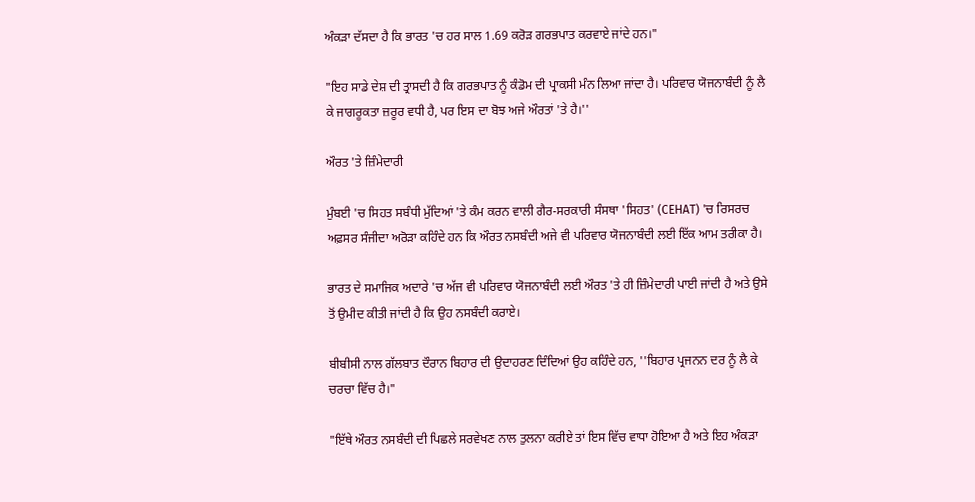ਅੰਕੜਾ ਦੱਸਦਾ ਹੈ ਕਿ ਭਾਰਤ 'ਚ ਹਰ ਸਾਲ 1.69 ਕਰੋੜ ਗਰਭਪਾਤ ਕਰਵਾਏ ਜਾਂਦੇ ਹਨ।"

"ਇਹ ਸਾਡੇ ਦੇਸ਼ ਦੀ ਤ੍ਰਾਸਦੀ ਹੈ ਕਿ ਗਰਭਪਾਤ ਨੂੰ ਕੰਡੋਮ ਦੀ ਪ੍ਰਾਕਸੀ ਮੰਨ ਲਿਆ ਜਾਂਦਾ ਹੈ। ਪਰਿਵਾਰ ਯੋਜਨਾਬੰਦੀ ਨੂੰ ਲੈ ਕੇ ਜਾਗਰੂਕਤਾ ਜ਼ਰੂਰ ਵਧੀ ਹੈ, ਪਰ ਇਸ ਦਾ ਬੋਝ ਅਜੇ ਔਰਤਾਂ 'ਤੇ ਹੈ।''

ਔਰਤ 'ਤੇ ਜ਼ਿੰਮੇਦਾਰੀ

ਮੁੰਬਈ 'ਚ ਸਿਹਤ ਸਬੰਧੀ ਮੁੱਦਿਆਂ 'ਤੇ ਕੰਮ ਕਰਨ ਵਾਲੀ ਗੈਰ-ਸਰਕਾਰੀ ਸੰਸਥਾ 'ਸਿਹਤ' (CEHAT) 'ਚ ਰਿਸਰਚ ਅਫ਼ਸਰ ਸੰਜੀਦਾ ਅਰੋੜਾ ਕਹਿੰਦੇ ਹਨ ਕਿ ਔਰਤ ਨਸਬੰਦੀ ਅਜੇ ਵੀ ਪਰਿਵਾਰ ਯੋਜਨਾਬੰਦੀ ਲਈ ਇੱਕ ਆਮ ਤਰੀਕਾ ਹੈ।

ਭਾਰਤ ਦੇ ਸਮਾਜਿਕ ਅਦਾਰੇ 'ਚ ਅੱਜ ਵੀ ਪਰਿਵਾਰ ਯੋਜਨਾਬੰਦੀ ਲਈ ਔਰਤ 'ਤੇ ਹੀ ਜ਼ਿੰਮੇਦਾਰੀ ਪਾਈ ਜਾਂਦੀ ਹੈ ਅਤੇ ਉਸੇ ਤੋਂ ਉਮੀਦ ਕੀਤੀ ਜਾਂਦੀ ਹੈ ਕਿ ਉਹ ਨਸਬੰਦੀ ਕਰਾਏ।

ਬੀਬੀਸੀ ਨਾਲ ਗੱਲਬਾਤ ਦੌਰਾਨ ਬਿਹਾਰ ਦੀ ਉਦਾਹਰਣ ਦਿੰਦਿਆਂ ਉਹ ਕਹਿੰਦੇ ਹਨ, ''ਬਿਹਾਰ ਪ੍ਰਜਨਨ ਦਰ ਨੂੰ ਲੈ ਕੇ ਚਰਚਾ ਵਿੱਚ ਹੈ।"

"ਇੱਥੇ ਔਰਤ ਨਸਬੰਦੀ ਦੀ ਪਿਛਲੇ ਸਰਵੇਖਣ ਨਾਲ ਤੁਲਨਾ ਕਰੀਏ ਤਾਂ ਇਸ ਵਿੱਚ ਵਾਧਾ ਹੋਇਆ ਹੈ ਅਤੇ ਇਹ ਅੰਕੜਾ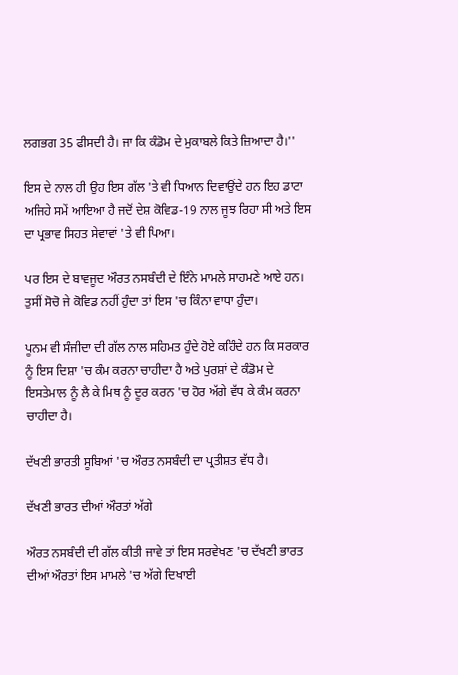ਲਗਭਗ 35 ਫੀਸਦੀ ਹੈ। ਜਾ ਕਿ ਕੰਡੋਮ ਦੇ ਮੁਕਾਬਲੇ ਕਿਤੇ ਜ਼ਿਆਦਾ ਹੈ।''

ਇਸ ਦੇ ਨਾਲ ਹੀ ਉਹ ਇਸ ਗੱਲ 'ਤੇ ਵੀ ਧਿਆਨ ਦਿਵਾਉਂਦੇ ਹਨ ਇਹ ਡਾਟਾ ਅਜਿਹੇ ਸਮੇਂ ਆਇਆ ਹੈ ਜਦੋਂ ਦੇਸ਼ ਕੋਵਿਡ-19 ਨਾਲ ਜੂਝ ਰਿਹਾ ਸੀ ਅਤੇ ਇਸ ਦਾ ਪ੍ਰਭਾਵ ਸਿਹਤ ਸੇਵਾਵਾਂ 'ਤੇ ਵੀ ਪਿਆ।

ਪਰ ਇਸ ਦੇ ਬਾਵਜੂਦ ਔਰਤ ਨਸਬੰਦੀ ਦੇ ਇੰਨੇ ਮਾਮਲੇ ਸਾਹਮਣੇ ਆਏ ਹਨ। ਤੁਸੀਂ ਸੋਚੋ ਜੇ ਕੋਵਿਡ ਨਹੀਂ ਹੁੰਦਾ ਤਾਂ ਇਸ 'ਚ ਕਿੰਨਾ ਵਾਧਾ ਹੁੰਦਾ।

ਪੂਨਮ ਵੀ ਸੰਜੀਦਾ ਦੀ ਗੱਲ ਨਾਲ ਸਹਿਮਤ ਹੁੰਦੇ ਹੋਏ ਕਹਿੰਦੇ ਹਨ ਕਿ ਸਰਕਾਰ ਨੂੰ ਇਸ ਦਿਸ਼ਾ 'ਚ ਕੰਮ ਕਰਨਾ ਚਾਹੀਦਾ ਹੈ ਅਤੇ ਪੁਰਸ਼ਾਂ ਦੇ ਕੰਡੋਮ ਦੇ ਇਸਤੇਮਾਲ ਨੂੰ ਲੈ ਕੇ ਮਿਥ ਨੂੰ ਦੂਰ ਕਰਨ 'ਚ ਹੋਰ ਅੱਗੇ ਵੱਧ ਕੇ ਕੰਮ ਕਰਨਾ ਚਾਹੀਦਾ ਹੈ।

ਦੱਖਣੀ ਭਾਰਤੀ ਸੂਬਿਆਂ 'ਚ ਔਰਤ ਨਸਬੰਦੀ ਦਾ ਪ੍ਰਤੀਸ਼ਤ ਵੱਧ ਹੈ।

ਦੱਖਣੀ ਭਾਰਤ ਦੀਆਂ ਔਰਤਾਂ ਅੱਗੇ

ਔਰਤ ਨਸਬੰਦੀ ਦੀ ਗੱਲ ਕੀਤੀ ਜਾਵੇ ਤਾਂ ਇਸ ਸਰਵੇਖਣ 'ਚ ਦੱਖਣੀ ਭਾਰਤ ਦੀਆਂ ਔਰਤਾਂ ਇਸ ਮਾਮਲੇ 'ਚ ਅੱਗੇ ਦਿਖਾਈ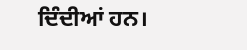ਦਿੰਦੀਆਂ ਹਨ।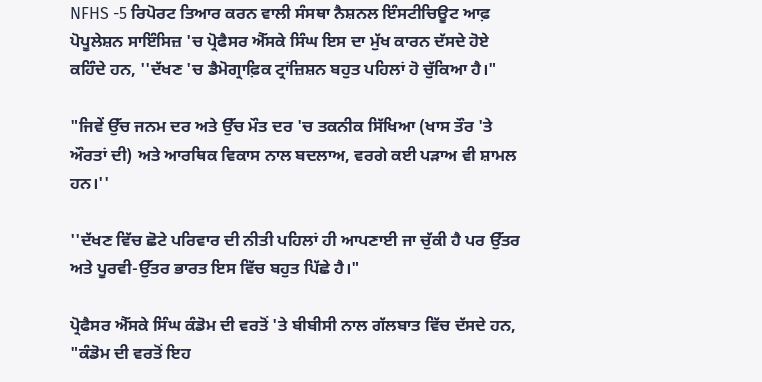NFHS -5 ਰਿਪੋਰਟ ਤਿਆਰ ਕਰਨ ਵਾਲੀ ਸੰਸਥਾ ਨੈਸ਼ਨਲ ਇੰਸਟੀਚਿਊਟ ਆਫ਼ ਪੋਪੂਲੇਸ਼ਨ ਸਾਇੰਸਿਜ਼ 'ਚ ਪ੍ਰੋਫੈਸਰ ਐੱਸਕੇ ਸਿੰਘ ਇਸ ਦਾ ਮੁੱਖ ਕਾਰਨ ਦੱਸਦੇ ਹੋਏ ਕਹਿੰਦੇ ਹਨ, ''ਦੱਖਣ 'ਚ ਡੈਮੋਗ੍ਰਾਫ਼ਿਕ ਟ੍ਰਾਂਜ਼ਿਸ਼ਨ ਬਹੁਤ ਪਹਿਲਾਂ ਹੋ ਚੁੱਕਿਆ ਹੈ।"

"ਜਿਵੇਂ ਉੱਚ ਜਨਮ ਦਰ ਅਤੇ ਉੱਚ ਮੌਤ ਦਰ 'ਚ ਤਕਨੀਕ ਸਿੱਖਿਆ (ਖਾਸ ਤੌਰ 'ਤੇ ਔਰਤਾਂ ਦੀ) ਅਤੇ ਆਰਥਿਕ ਵਿਕਾਸ ਨਾਲ ਬਦਲਾਅ, ਵਰਗੇ ਕਈ ਪੜਾਅ ਵੀ ਸ਼ਾਮਲ ਹਨ।''

''ਦੱਖਣ ਵਿੱਚ ਛੋਟੇ ਪਰਿਵਾਰ ਦੀ ਨੀਤੀ ਪਹਿਲਾਂ ਹੀ ਆਪਣਾਈ ਜਾ ਚੁੱਕੀ ਹੈ ਪਰ ਉੱਤਰ ਅਤੇ ਪੂਰਵੀ-ਉੱਤਰ ਭਾਰਤ ਇਸ ਵਿੱਚ ਬਹੁਤ ਪਿੱਛੇ ਹੈ।"

ਪ੍ਰੋਫੈਸਰ ਐੱਸਕੇ ਸਿੰਘ ਕੰਡੋਮ ਦੀ ਵਰਤੋਂ 'ਤੇ ਬੀਬੀਸੀ ਨਾਲ ਗੱਲਬਾਤ ਵਿੱਚ ਦੱਸਦੇ ਹਨ, "ਕੰਡੋਮ ਦੀ ਵਰਤੋਂ ਇਹ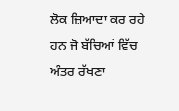ਲੋਕ ਜ਼ਿਆਦਾ ਕਰ ਰਹੇ ਹਨ ਜੋ ਬੱਚਿਆਂ ਵਿੱਚ ਅੰਤਰ ਰੱਖਣਾ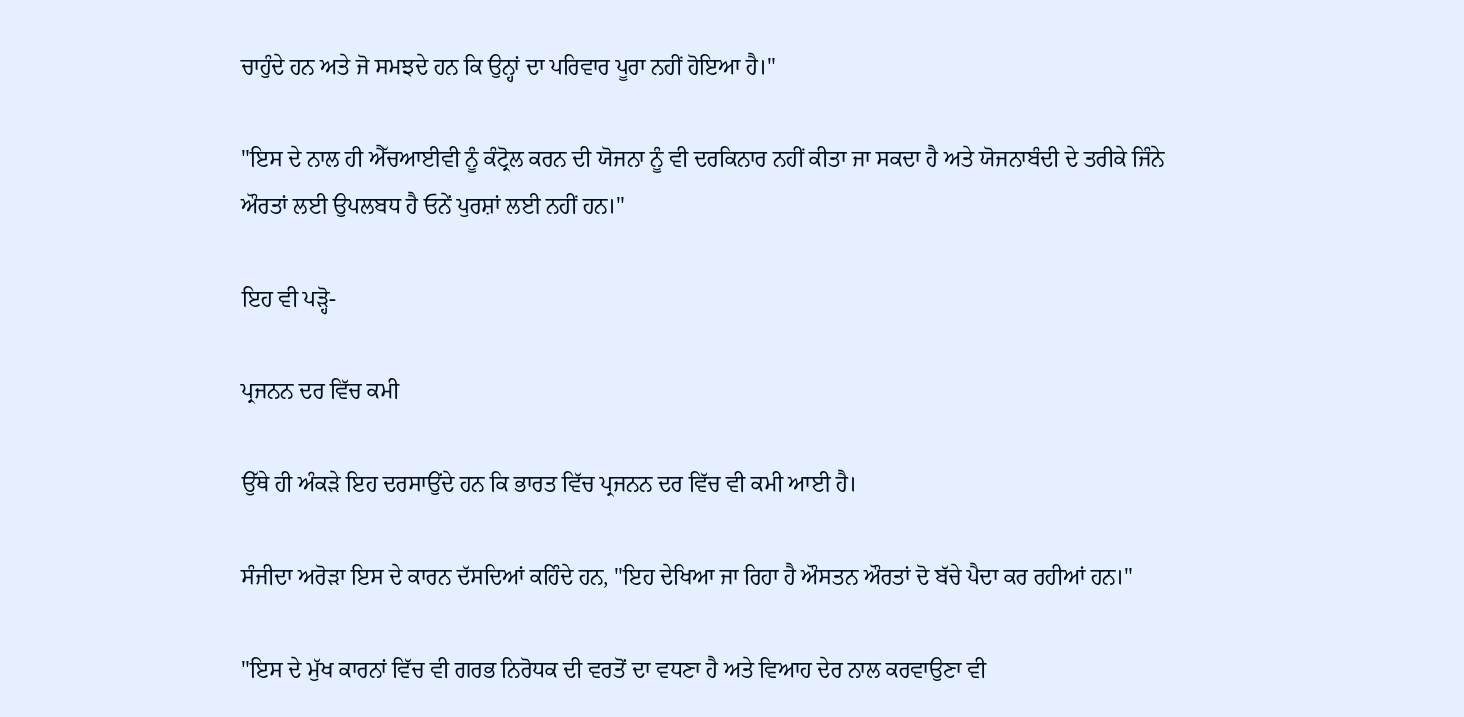ਚਾਹੁੰਦੇ ਹਨ ਅਤੇ ਜੋ ਸਮਝਦੇ ਹਨ ਕਿ ਉਨ੍ਹਾਂ ਦਾ ਪਰਿਵਾਰ ਪੂਰਾ ਨਹੀਂ ਹੋਇਆ ਹੈ।"

"ਇਸ ਦੇ ਨਾਲ ਹੀ ਐੱਚਆਈਵੀ ਨੂੰ ਕੰਟ੍ਰੋਲ ਕਰਨ ਦੀ ਯੋਜਨਾ ਨੂੰ ਵੀ ਦਰਕਿਨਾਰ ਨਹੀਂ ਕੀਤਾ ਜਾ ਸਕਦਾ ਹੈ ਅਤੇ ਯੋਜਨਾਬੰਦੀ ਦੇ ਤਰੀਕੇ ਜਿੰਨੇ ਔਰਤਾਂ ਲਈ ਉਪਲਬਧ ਹੈ ਓਨੇਂ ਪੁਰਸ਼ਾਂ ਲਈ ਨਹੀਂ ਹਨ।"

ਇਹ ਵੀ ਪੜ੍ਹੋ-

ਪ੍ਰਜਨਨ ਦਰ ਵਿੱਚ ਕਮੀ

ਉੱਥੇ ਹੀ ਅੰਕੜੇ ਇਹ ਦਰਸਾਉਂਦੇ ਹਨ ਕਿ ਭਾਰਤ ਵਿੱਚ ਪ੍ਰਜਨਨ ਦਰ ਵਿੱਚ ਵੀ ਕਮੀ ਆਈ ਹੈ।

ਸੰਜੀਦਾ ਅਰੋੜਾ ਇਸ ਦੇ ਕਾਰਨ ਦੱਸਦਿਆਂ ਕਹਿੰਦੇ ਹਨ, "ਇਹ ਦੇਖਿਆ ਜਾ ਰਿਹਾ ਹੈ ਔਸਤਨ ਔਰਤਾਂ ਦੋ ਬੱਚੇ ਪੈਦਾ ਕਰ ਰਹੀਆਂ ਹਨ।"

"ਇਸ ਦੇ ਮੁੱਖ ਕਾਰਨਾਂ ਵਿੱਚ ਵੀ ਗਰਭ ਨਿਰੋਧਕ ਦੀ ਵਰਤੋਂ ਦਾ ਵਧਣਾ ਹੈ ਅਤੇ ਵਿਆਹ ਦੇਰ ਨਾਲ ਕਰਵਾਉਣਾ ਵੀ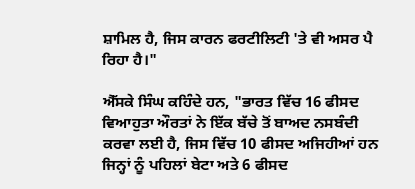ਸ਼ਾਮਿਲ ਹੈ, ਜਿਸ ਕਾਰਨ ਫਰਟੀਲਿਟੀ 'ਤੇ ਵੀ ਅਸਰ ਪੈ ਰਿਹਾ ਹੈ।"

ਐੱਸਕੇ ਸਿੰਘ ਕਹਿੰਦੇ ਹਨ, "ਭਾਰਤ ਵਿੱਚ 16 ਫੀਸਦ ਵਿਆਹੁਤਾ ਔਰਤਾਂ ਨੇ ਇੱਕ ਬੱਚੇ ਤੋਂ ਬਾਅਦ ਨਸਬੰਦੀ ਕਰਵਾ ਲਈ ਹੈ, ਜਿਸ ਵਿੱਚ 10 ਫੀਸਦ ਅਜਿਹੀਆਂ ਹਨ ਜਿਨ੍ਹਾਂ ਨੂੰ ਪਹਿਲਾਂ ਬੇਟਾ ਅਤੇ 6 ਫੀਸਦ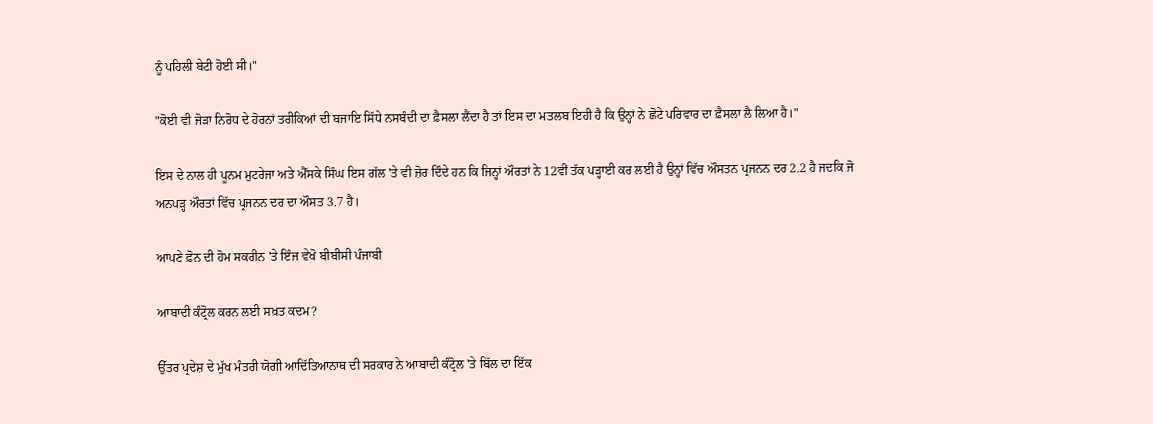ਨੂੰ ਪਹਿਲੀ ਬੇਟੀ ਹੋਈ ਸੀ।"

"ਕੋਈ ਵੀ ਜੋੜਾ ਨਿਰੋਧ ਦੇ ਹੋਰਨਾਂ ਤਰੀਕਿਆਂ ਦੀ ਬਜਾਇ ਸਿੱਧੇ ਨਸਬੰਦੀ ਦਾ ਫ਼ੈਸਲਾ ਲੈਂਦਾ ਹੈ ਤਾਂ ਇਸ ਦਾ ਮਤਲਬ ਇਹੀ ਹੈ ਕਿ ਉਨ੍ਹਾਂ ਨੇ ਛੋਟੇ ਪਰਿਵਾਰ ਦਾ ਫ਼ੈਸਲਾ ਲੈ ਲਿਆ ਹੈ।"

ਇਸ ਦੇ ਨਾਲ ਹੀ ਪੂਨਮ ਮੁਟਰੇਜਾ ਅਤੇ ਐੱਸਕੇ ਸਿੰਘ ਇਸ ਗੱਲ 'ਤੇ ਵੀ ਜ਼ੋਰ ਦਿੰਦੇ ਹਨ ਕਿ ਜਿਨ੍ਹਾਂ ਔਰਤਾਂ ਨੇ 12ਵੀਂ ਤੱਕ ਪੜ੍ਹਾਈ ਕਰ ਲਈ ਹੈ ਉਨ੍ਹਾਂ ਵਿੱਚ ਔਸਤਨ ਪ੍ਰਜਨਨ ਦਰ 2.2 ਹੈ ਜਦਕਿ ਜੋ ਅਨਪੜ੍ਹ ਔਰਤਾਂ ਵਿੱਚ ਪ੍ਰਜਨਨ ਦਰ ਦਾ ਔਸਤ 3.7 ਹੈ।

ਆਪਣੇ ਫ਼ੋਨ ਦੀ ਹੋਮ ਸਕਰੀਨ 'ਤੇ ਇੰਜ ਵੇਖੋ ਬੀਬੀਸੀ ਪੰਜਾਬੀ

ਆਬਾਦੀ ਕੰਟ੍ਰੋਲ ਕਰਨ ਲਈ ਸਖ਼ਤ ਕਦਮ?

ਉੱਤਰ ਪ੍ਰਦੇਸ਼ ਦੇ ਮੁੱਖ ਮੰਤਰੀ ਯੋਗੀ ਆਦਿੱਤਿਆਨਾਥ ਦੀ ਸਰਕਾਰ ਨੇ ਆਬਾਦੀ ਕੰਟ੍ਰੋਲ 'ਤੇ ਬਿੱਲ ਦਾ ਇੱਕ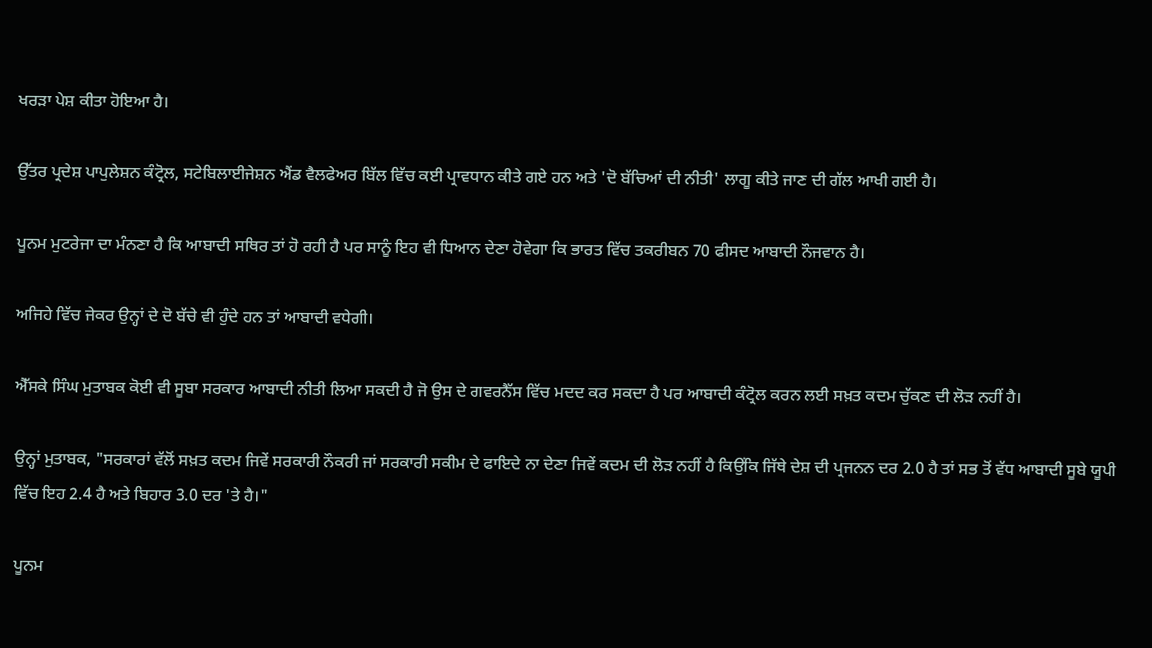ਖਰੜਾ ਪੇਸ਼ ਕੀਤਾ ਹੋਇਆ ਹੈ।

ਉੱਤਰ ਪ੍ਰਦੇਸ਼ ਪਾਪੁਲੇਸ਼ਨ ਕੰਟ੍ਰੋਲ, ਸਟੇਬਿਲਾਈਜੇਸ਼ਨ ਐਂਡ ਵੈਲਫੇਅਰ ਬਿੱਲ ਵਿੱਚ ਕਈ ਪ੍ਰਾਵਧਾਨ ਕੀਤੇ ਗਏ ਹਨ ਅਤੇ 'ਦੋ ਬੱਚਿਆਂ ਦੀ ਨੀਤੀ' ਲਾਗੂ ਕੀਤੇ ਜਾਣ ਦੀ ਗੱਲ ਆਖੀ ਗਈ ਹੈ।

ਪੂਨਮ ਮੁਟਰੇਜਾ ਦਾ ਮੰਨਣਾ ਹੈ ਕਿ ਆਬਾਦੀ ਸਥਿਰ ਤਾਂ ਹੋ ਰਹੀ ਹੈ ਪਰ ਸਾਨੂੰ ਇਹ ਵੀ ਧਿਆਨ ਦੇਣਾ ਹੋਵੇਗਾ ਕਿ ਭਾਰਤ ਵਿੱਚ ਤਕਰੀਬਨ 70 ਫੀਸਦ ਆਬਾਦੀ ਨੌਜਵਾਨ ਹੈ।

ਅਜਿਹੇ ਵਿੱਚ ਜੇਕਰ ਉਨ੍ਹਾਂ ਦੇ ਦੋ ਬੱਚੇ ਵੀ ਹੁੰਦੇ ਹਨ ਤਾਂ ਆਬਾਦੀ ਵਧੇਗੀ।

ਐੱਸਕੇ ਸਿੰਘ ਮੁਤਾਬਕ ਕੋਈ ਵੀ ਸੂਬਾ ਸਰਕਾਰ ਆਬਾਦੀ ਨੀਤੀ ਲਿਆ ਸਕਦੀ ਹੈ ਜੋ ਉਸ ਦੇ ਗਵਰਨੈੱਸ ਵਿੱਚ ਮਦਦ ਕਰ ਸਕਦਾ ਹੈ ਪਰ ਆਬਾਦੀ ਕੰਟ੍ਰੋਲ ਕਰਨ ਲਈ ਸਖ਼ਤ ਕਦਮ ਚੁੱਕਣ ਦੀ ਲੋੜ ਨਹੀਂ ਹੈ।

ਉਨ੍ਹਾਂ ਮੁਤਾਬਕ, "ਸਰਕਾਰਾਂ ਵੱਲੋਂ ਸਖ਼ਤ ਕਦਮ ਜਿਵੇਂ ਸਰਕਾਰੀ ਨੌਕਰੀ ਜਾਂ ਸਰਕਾਰੀ ਸਕੀਮ ਦੇ ਫਾਇਦੇ ਨਾ ਦੇਣਾ ਜਿਵੇਂ ਕਦਮ ਦੀ ਲੋੜ ਨਹੀਂ ਹੈ ਕਿਉਂਕਿ ਜਿੱਥੇ ਦੇਸ਼ ਦੀ ਪ੍ਰਜਨਨ ਦਰ 2.0 ਹੈ ਤਾਂ ਸਭ ਤੋਂ ਵੱਧ ਆਬਾਦੀ ਸੂਬੇ ਯੂਪੀ ਵਿੱਚ ਇਹ 2.4 ਹੈ ਅਤੇ ਬਿਹਾਰ 3.0 ਦਰ 'ਤੇ ਹੈ।"

ਪੂਨਮ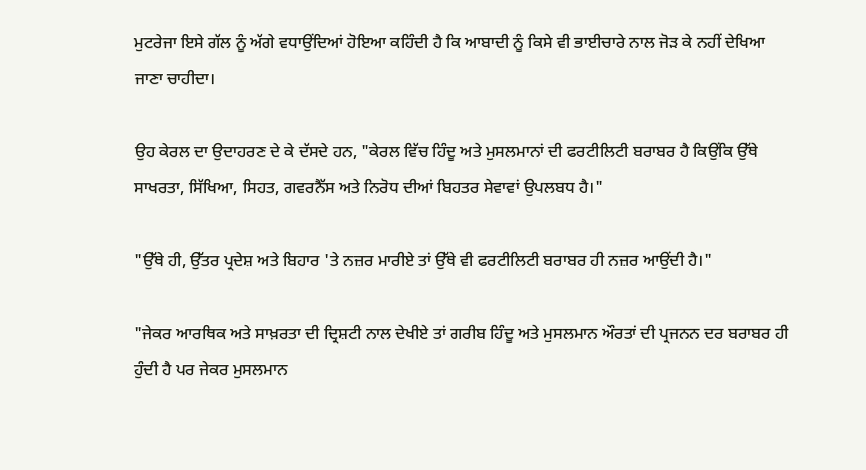ਮੁਟਰੇਜਾ ਇਸੇ ਗੱਲ ਨੂੰ ਅੱਗੇ ਵਧਾਉਂਦਿਆਂ ਹੋਇਆ ਕਹਿੰਦੀ ਹੈ ਕਿ ਆਬਾਦੀ ਨੂੰ ਕਿਸੇ ਵੀ ਭਾਈਚਾਰੇ ਨਾਲ ਜੋੜ ਕੇ ਨਹੀਂ ਦੇਖਿਆ ਜਾਣਾ ਚਾਹੀਦਾ।

ਉਹ ਕੇਰਲ ਦਾ ਉਦਾਹਰਣ ਦੇ ਕੇ ਦੱਸਦੇ ਹਨ, "ਕੇਰਲ ਵਿੱਚ ਹਿੰਦੂ ਅਤੇ ਮੁਸਲਮਾਨਾਂ ਦੀ ਫਰਟੀਲਿਟੀ ਬਰਾਬਰ ਹੈ ਕਿਉਂਕਿ ਉੱਥੇ ਸਾਖਰਤਾ, ਸਿੱਖਿਆ, ਸਿਹਤ, ਗਵਰਨੈੱਸ ਅਤੇ ਨਿਰੋਧ ਦੀਆਂ ਬਿਹਤਰ ਸੇਵਾਵਾਂ ਉਪਲਬਧ ਹੈ।"

"ਉੱਥੇ ਹੀ, ਉੱਤਰ ਪ੍ਰਦੇਸ਼ ਅਤੇ ਬਿਹਾਰ 'ਤੇ ਨਜ਼ਰ ਮਾਰੀਏ ਤਾਂ ਉੱਥੇ ਵੀ ਫਰਟੀਲਿਟੀ ਬਰਾਬਰ ਹੀ ਨਜ਼ਰ ਆਉਂਦੀ ਹੈ।"

"ਜੇਕਰ ਆਰਥਿਕ ਅਤੇ ਸਾਖ਼ਰਤਾ ਦੀ ਦ੍ਰਿਸ਼ਟੀ ਨਾਲ ਦੇਖੀਏ ਤਾਂ ਗਰੀਬ ਹਿੰਦੂ ਅਤੇ ਮੁਸਲਮਾਨ ਔਰਤਾਂ ਦੀ ਪ੍ਰਜਨਨ ਦਰ ਬਰਾਬਰ ਹੀ ਹੁੰਦੀ ਹੈ ਪਰ ਜੇਕਰ ਮੁਸਲਮਾਨ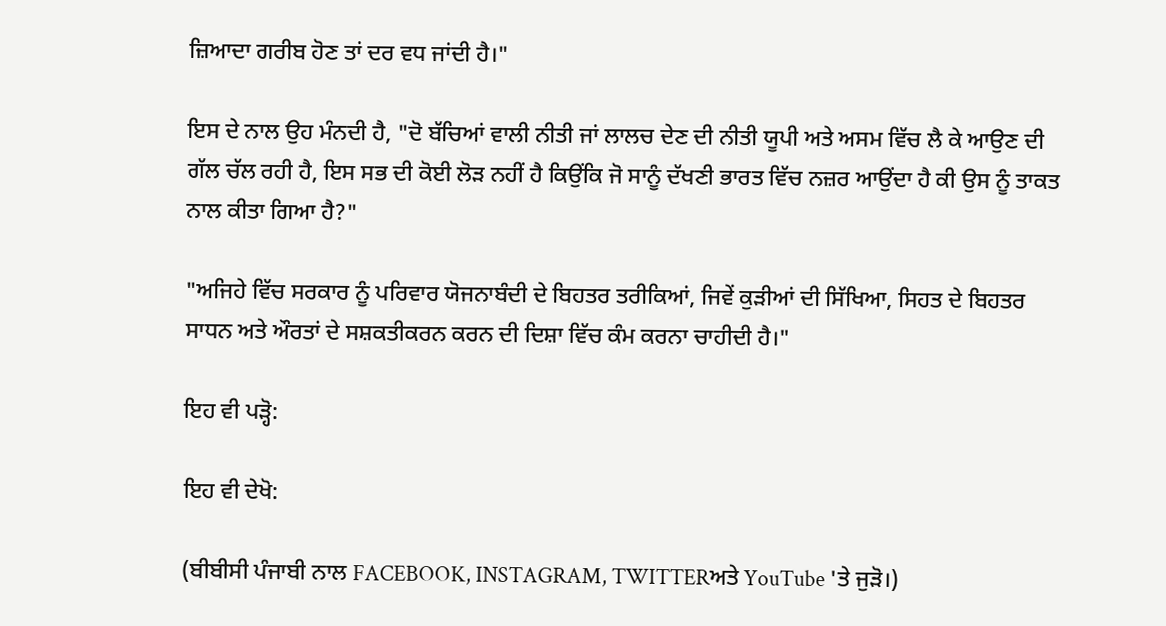ਜ਼ਿਆਦਾ ਗਰੀਬ ਹੋਣ ਤਾਂ ਦਰ ਵਧ ਜਾਂਦੀ ਹੈ।"

ਇਸ ਦੇ ਨਾਲ ਉਹ ਮੰਨਦੀ ਹੈ, "ਦੋ ਬੱਚਿਆਂ ਵਾਲੀ ਨੀਤੀ ਜਾਂ ਲਾਲਚ ਦੇਣ ਦੀ ਨੀਤੀ ਯੂਪੀ ਅਤੇ ਅਸਮ ਵਿੱਚ ਲੈ ਕੇ ਆਉਣ ਦੀ ਗੱਲ ਚੱਲ ਰਹੀ ਹੈ, ਇਸ ਸਭ ਦੀ ਕੋਈ ਲੋੜ ਨਹੀਂ ਹੈ ਕਿਉਂਕਿ ਜੋ ਸਾਨੂੰ ਦੱਖਣੀ ਭਾਰਤ ਵਿੱਚ ਨਜ਼ਰ ਆਉਂਦਾ ਹੈ ਕੀ ਉਸ ਨੂੰ ਤਾਕਤ ਨਾਲ ਕੀਤਾ ਗਿਆ ਹੈ?"

"ਅਜਿਹੇ ਵਿੱਚ ਸਰਕਾਰ ਨੂੰ ਪਰਿਵਾਰ ਯੋਜਨਾਬੰਦੀ ਦੇ ਬਿਹਤਰ ਤਰੀਕਿਆਂ, ਜਿਵੇਂ ਕੁੜੀਆਂ ਦੀ ਸਿੱਖਿਆ, ਸਿਹਤ ਦੇ ਬਿਹਤਰ ਸਾਧਨ ਅਤੇ ਔਰਤਾਂ ਦੇ ਸਸ਼ਕਤੀਕਰਨ ਕਰਨ ਦੀ ਦਿਸ਼ਾ ਵਿੱਚ ਕੰਮ ਕਰਨਾ ਚਾਹੀਦੀ ਹੈ।"

ਇਹ ਵੀ ਪੜ੍ਹੋ:

ਇਹ ਵੀ ਦੇਖੋ:

(ਬੀਬੀਸੀ ਪੰਜਾਬੀ ਨਾਲ FACEBOOK, INSTAGRAM, TWITTERਅਤੇ YouTube 'ਤੇ ਜੁੜੋ।)